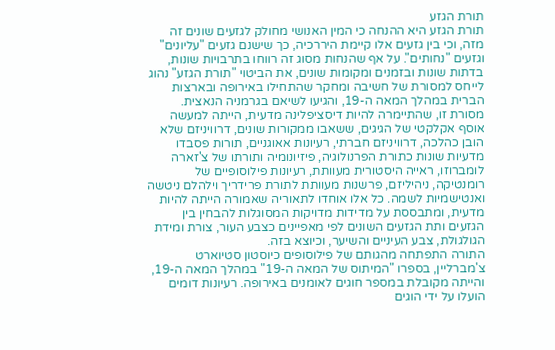תורת הגזע
תורת הגזע היא ההנחה כי המין האנושי מחולק לגזעים שונים זה מזה, וכי בין גזעים אלו קיימת היררכיה, כך שישנם גזעים "עליונים" וגזעים "נחותים". על אף שהנחות מסוג זה רווחו בתרבויות שונות, בדתות שונות ובזמנים ומקומות שונים, את הביטוי "תורת הגזע" נהוג לייחס למסורת של חשיבה ומחקר שהתחילו באירופה ובארצות הברית במהלך המאה ה-19, והגיעו לשיאם בגרמניה הנאצית. מסורת זו, שהתיימרה להיות דיסציפלינה מדעית, הייתה למעשה אוסף אקלקטי של הגיגים, ששאבו ממקורות שונים, דרוויניזם שלא הובן כהלכה, דרוויניזם חברתי, רעיונות אאוגניים, תורות פסבדו מדעיות שונות כתורת הפרנולוגיה, פיזיונומיה ותורתו של צ'זארה לומברוזו, ראייה היסטורית מעוותת, רעיונות פילוסופיים של רומנטיקה, ניהיליזם, פרשנות מעוותת לתורת פרידריך וילהלם ניטשה ואנטישמיות לשמה. כל אלו אוחדו לתאוריה שאמורה הייתה להיות מדעית, ומתבססת על מדידות מדויקות המסוגלות להבחין בין הגזעים ותת הגזעים השונים לפי מאפיינים כצבע העור, צורת ומידת הגולגולת, צבע העיניים והשיער, וכיוצא בזה.
התורה התפתחה מהגותם של פילוסופים כיוסטון סטיוארט צ'מברליין, בספרו "המיתוס של המאה ה-19" במהלך המאה ה-19, והייתה מקובלת במספר חוגים לאומנים באירופה. רעיונות דומים הועלו על ידי הוגים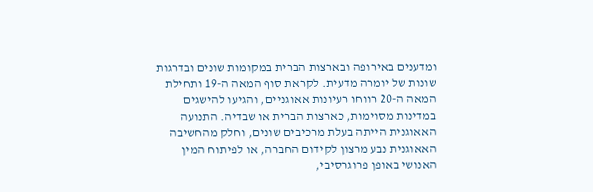ומדענים באירופה ובארצות הברית במקומות שונים ובדרגות שונות של יומרה מדעית. לקראת סוף המאה ה-19 ותחילת המאה ה-20 רווחו רעיונות אאוגניים, והגיעו להישגים במדינות מסוימות, כארצות הברית או שבדיה. התנועה האאוגנית הייתה בעלת מרכיבים שונים, וחלק מהחשיבה האאוגנית נבע מרצון לקידום החברה, או לפיתוח המין האנושי באופן פרוגרסיבי,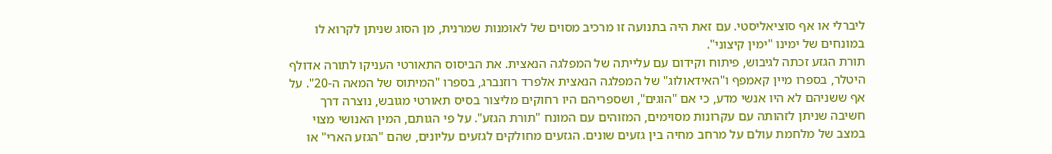ליברלי או אף סוציאליסטי. עם זאת היה בתנועה זו מרכיב מסוים של לאומנות שמרנית, מן הסוג שניתן לקרוא לו במונחים של ימינו "ימין קיצוני".
תורת הגזע זכתה לגיבוש, פיתוח וקידום עם עלייתה של המפלגה הנאצית. את הביסוס התאורטי העניקו לתורה אדולף היטלר, בספרו מיין קאמפף ו"האידאולוג" של המפלגה הנאצית אלפרד רוזנברג, בספרו "המיתוס של המאה ה-20". על אף ששניהם לא היו אנשי מדע, כי אם "הוגים", ושספריהם היו רחוקים מליצור בסיס תאורטי מגובש, נוצרה דרך חשיבה שניתן לזהותה עם עקרונות מסוימים, המזוהים עם המונח "תורת הגזע". על פי הגותם, המין האנושי מצוי במצב של מלחמת עולם על מרחב מחיה בין גזעים שונים. הגזעים מחולקים לגזעים עליונים, שהם "הגזע הארי" או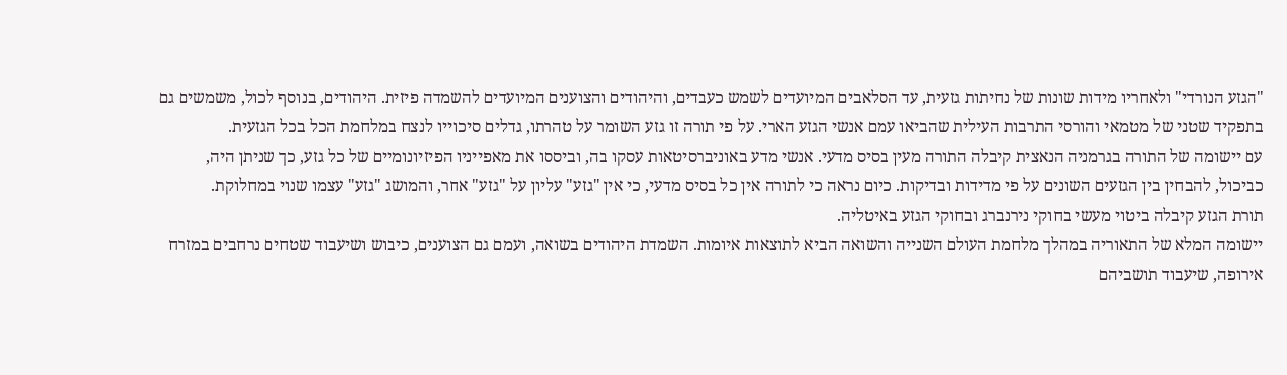"הגזע הנורדי" ולאחריו מידות שונות של נחיתות גזעית, עד הסלאבים המיועדים לשמש כעבדים, והיהודים והצוענים המיועדים להשמדה פיזית. היהודים, בנוסף לכול, משמשים גם בתפקיד שטני של מטמאי והורסי התרבות העילית שהביאו עמם אנשי הגזע הארי. על פי תורה זו גזע השומר על טהרתו, גדלים סיכוייו לנצח במלחמת הכל בכל הגזעית.
עם יישומה של התורה בגרמניה הנאצית קיבלה התורה מעין בסיס מדעי. אנשי מדע באוניברסיטאות עסקו בה, וביססו את מאפייניו הפיזיונומיים של כל גזע, כך שניתן היה, כביכול, להבחין בין הגזעים השונים על פי מדידות ובדיקות. כיום נראה כי לתורה אין כל בסיס מדעי, כי אין "גזע" עליון על "גזע" אחר, והמושג "גזע" עצמו שנוי במחלוקת.
תורת הגזע קיבלה ביטוי מעשי בחוקי נירנברג ובחוקי הגזע באיטליה.
יישומה המלא של התאוריה במהלך מלחמת העולם השנייה והשואה הביא לתוצאות איומות. השמדת היהודים בשואה, ועמם גם הצוענים, כיבוש ושיעבוד שטחים נרחבים במזרח אירופה, שיעבוד תושביהם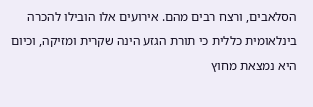הסלאבים, ורצח רבים מהם. אירועים אלו הובילו להכרה בינלאומית כללית כי תורת הגזע הינה שקרית ומזיקה, וכיום היא נמצאת מחוץ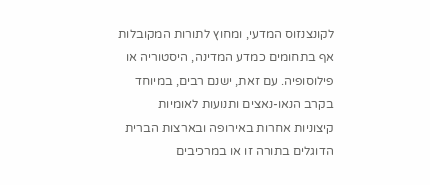לקונצנזוס המדעי, ומחוץ לתורות המקובלות אף בתחומים כמדע המדינה, היסטוריה או פילוסופיה. עם זאת, ישנם רבים, במיוחד בקרב הנאו-נאצים ותנועות לאומיות קיצוניות אחרות באירופה ובארצות הברית הדוגלים בתורה זו או במרכיבים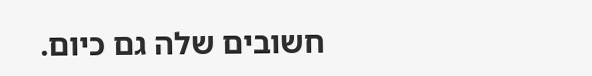חשובים שלה גם כיום.